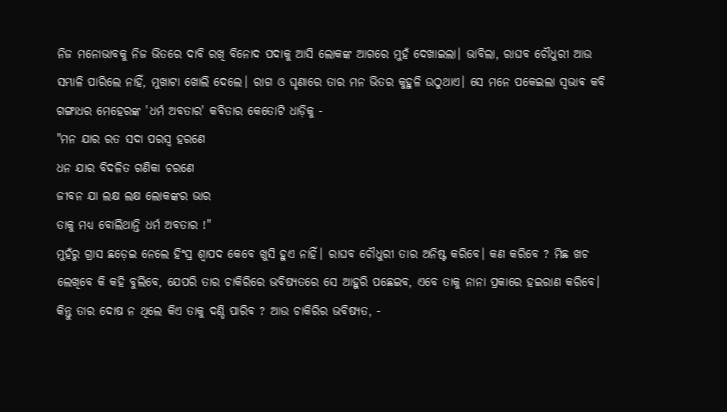ନିଜ ମନୋଭାବକୁ ନିଜ ଭିତରେ ଦାବି ରଖି ବିନୋଦ ପଦାକୁ ଆସି ଲୋକଙ୍କ ଆଗରେ ମୁହଁ ଦେଖାଇଲା। ଭାବିଲା, ରାଘବ ଚୌଧୁରୀ ଆଉ ସମ୍ଭାଳି ପାରିଲେ ନାହିଁ, ମୁଖାଟା ଖୋଲି ଦେଲେ। ରାଗ ଓ ଘୃଣାରେ ତାର ମନ ଭିତର କୁହୁଳି ଉଠୁଥାଏ। ସେ ମନେ ପକେଇଲା ସ୍ଵଭାଵ କବି ଗଙ୍ଗାଧର ମେହେରଙ୍କ 'ଧର୍ମ ଅବତାର' କବିତାର କେତୋଟି ଧାଡ଼ିକୁ -
"ମନ ଯାର ରତ ସଦା ପରସ୍ୱ ହରଣେ
ଧନ ଯାର ବିଦଳିତ ଗଣିକା ଚରଣେ
ଜୀବନ ଯା ଲକ୍ଷ ଲକ୍ଷ ଲୋକଙ୍କର ଭାର
ତାକୁ ମଧ୍ୟ ବୋଲିଥାନ୍ତି ଧର୍ମ ଅବତାର !"
ମୁହଁରୁ ଗ୍ରାସ ଛଡ଼େଇ ନେଲେ ହିଂସ୍ର ଶ୍ବାପଦ କେବେ ଖୁସି ହୁଏ ନାହିଁ। ରାଘବ ଚୌଧୁରୀ ତାର ଅନିଷ୍ଟ କରିବେ। କଣ କରିବେ ? ମିଛ ଖଚ ଲେଖିବେ କି କହି ବୁଲିବେ, ଯେପରି ତାର ଚାକିରିରେ ଭବିଷ୍ୟତରେ ସେ ଆହୁରି ପଛେଇବ, ଏବେ ତାକୁ ନାନା ପ୍ରକାରେ ହଇରାଣ କରିବେ। କିନ୍ତୁ ତାର ଦୋଷ ନ ଥିଲେ କିଏ ତାକୁ ଦଣ୍ଡି ପାରିବ ? ଆଉ ଚାକିରିର ଭବିଷ୍ୟତ, -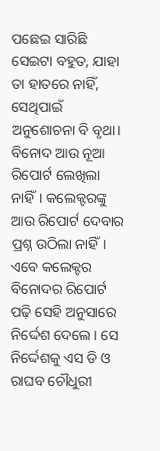ପଛେଇ ସାରିଛି ସେଇଟା ବହୁତ, ଯାହା ତା ହାତରେ ନାହିଁ, ସେଥିପାଇଁ ଅନୁଶୋଚନା ବି ବୃଥା।
ବିନୋଦ ଆଉ ନୂଆ ରିପୋର୍ଟ ଲେଖିଲା ନାହିଁ। କଲେକ୍ଟରଙ୍କୁ ଆଉ ରିପୋର୍ଟ ଦେବାର ପ୍ରଶ୍ନ ଉଠିଲା ନାହିଁ।
ଏବେ କଲେକ୍ଟର ବିନୋଦର ରିପୋର୍ଟ ପଢ଼ି ସେହି ଅନୁସାରେ ନିର୍ଦ୍ଦେଶ ଦେଲେ। ସେ ନିର୍ଦ୍ଦେଶକୁ ଏସ ଡି ଓ ରାଘବ ଚୌଧୁରୀ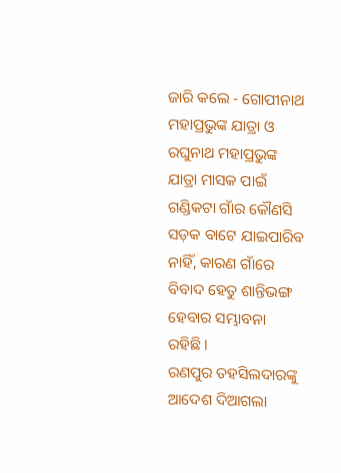ଜାରି କଲେ - ଗୋପୀନାଥ ମହାପ୍ରଭୁଙ୍କ ଯାତ୍ରା ଓ ରଘୁନାଥ ମହାପ୍ରଭୁଙ୍କ ଯାତ୍ରା ମାସକ ପାଇଁ ଗଣ୍ଡିକଟା ଗାଁର କୌଣସି ସଡ଼କ ବାଟେ ଯାଇପାରିବ ନାହିଁ, କାରଣ ଗାଁରେ ବିବାଦ ହେତୁ ଶାନ୍ତିଭଙ୍ଗ ହେବାର ସମ୍ଭାବନା ରହିଛି।
ରଣପୁର ତହସିଲଦାରଙ୍କୁ ଆଦେଶ ଦିଆଗଲା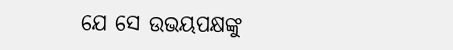ଯେ ସେ ଉଭୟପକ୍ଷଙ୍କୁ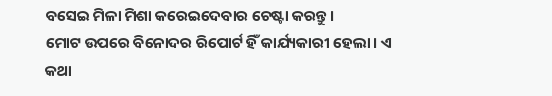ବସେଇ ମିଳା ମିଶା କରେଇଦେବାର ଚେଷ୍ଟା କରନ୍ତୁ।
ମୋଟ ଉପରେ ବିନୋଦର ରିପୋର୍ଟ ହିଁ କାର୍ଯ୍ୟକାରୀ ହେଲା। ଏ କଥା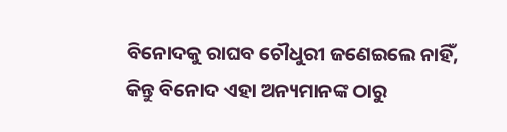ବିନୋଦକୁ ରାଘବ ଚୌଧୁରୀ ଜଣେଇଲେ ନାହିଁ, କିନ୍ତୁ ବିନୋଦ ଏହା ଅନ୍ୟମାନଙ୍କ ଠାରୁ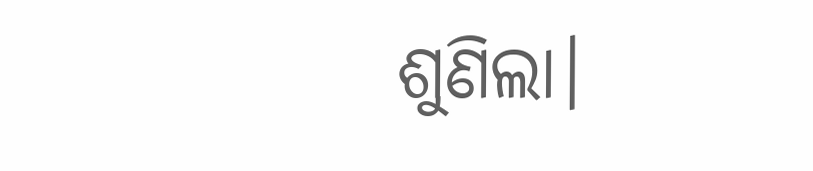ଶୁଣିଲା।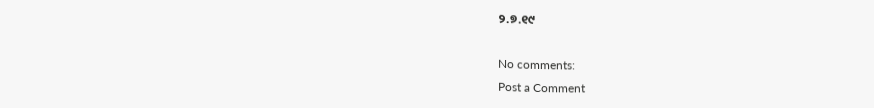୨.୭.୧୯

No comments:
Post a Comment